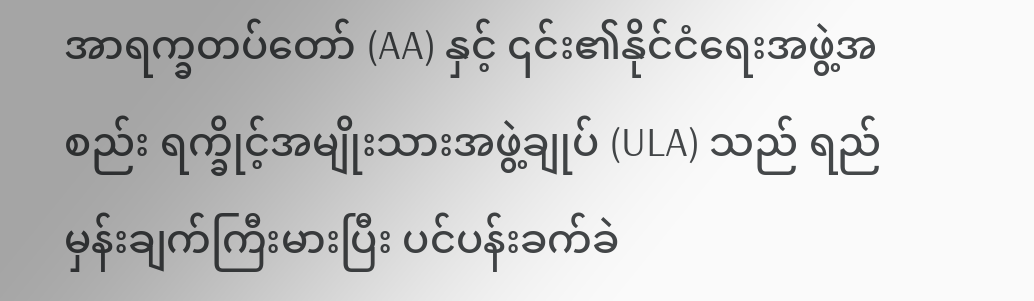အာရက္ခတပ်တော် (AA) နှင့် ၎င်း၏နိုင်ငံရေးအဖွဲ့အစည်း ရက္ခိုင့်အမျိုးသားအဖွဲ့ချုပ် (ULA) သည် ရည်မှန်းချက်ကြီးမားပြီး ပင်ပန်းခက်ခဲ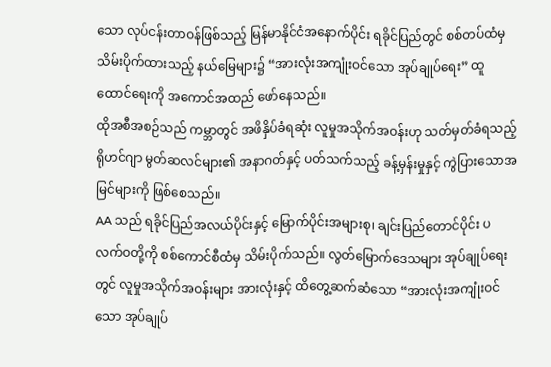သော လုပ်ငန်းတာဝန်ဖြစ်သည့် မြန်မာနိုင်ငံအနောက်ပိုင်း ရခိုင်ပြည်တွင် စစ်တပ်ထံမှ သိမ်းပိုက်ထားသည့် နယ်မြေများ၌ “အားလုံးအကျုံးဝင်သော အုပ်ချုပ်ရေး” ထူထောင်ရေးကို အကောင်အထည် ဖော်နေသည်။
ထိုအစီအစဉ်သည် ကမ္ဘာတွင် အဖိနှိပ်ခံရဆုံး လူမှုအသိုက်အဝန်းဟု သတ်မှတ်ခံရသည့် ရိုဟင်ဂျာ မွတ်ဆလင်များ၏ အနာဂတ်နှင့် ပတ်သက်သည့် ခန့်မှန်းမှုနှင့် ကွဲပြားသောအမြင်များကို ဖြစ်စေသည်။
AA သည် ရခိုင်ပြည်အလယ်ပိုင်းနှင့် မြောက်ပိုင်းအများစု၊ ချင်းပြည်တောင်ပိုင်း ပလက်ဝတို့ကို စစ်ကောင်စီထံမှ သိမ်းပိုက်သည်။ လွတ်မြောက်ဒေသများ အုပ်ချုပ်ရေးတွင် လူမှုအသိုက်အဝန်းများ အားလုံးနှင့် ထိတွေ့ဆက်ဆံသော “အားလုံးအကျုံးဝင်သော အုပ်ချုပ်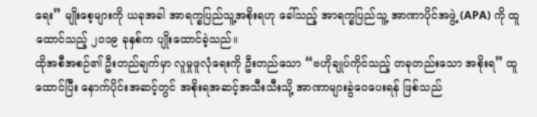ရေး” မျိုးစေ့များကို ယခုအခါ အာရက္ခပြည်သူ့အစိုးရဟု ခေါ်သည့် အာရက္ခပြည်သူ့ အာဏာပိုင်အဖွဲ့ (APA) ကို ထူထောင်သည့် ၂၀၁၉ ခုနှစ်က ပျိုးထောင်ခဲ့သည်။
ထိုအစီအစဉ်၏ ဦးတည်ချက်မှာ လူမှုဖူလုံရေးကို ဦးတည်သော “ဗဟိုချုပ်ကိုင်သည့် တခုတည်းသော အစိုးရ” ထူထောင်ပြီး နောက်ပိုင်းအဆင့်တွင် အစိုးရအဆင့်အသီးသီးသို့ အာဏာများခွဲဝေပေးရန် ဖြစ်သည်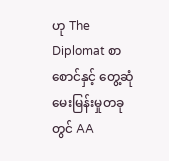ဟု The Diplomat စာစောင်နှင့် တွေ့ဆုံမေးမြန်းမှုတခုတွင် AA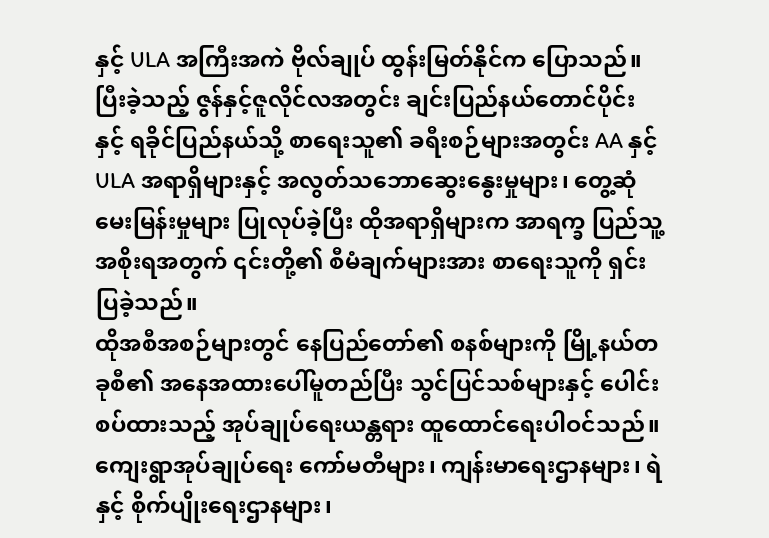နှင့် ULA အကြီးအကဲ ဗိုလ်ချုပ် ထွန်းမြတ်နိုင်က ပြောသည်။
ပြီးခဲ့သည့် ဇွန်နှင့်ဇူလိုင်လအတွင်း ချင်းပြည်နယ်တောင်ပိုင်းနှင့် ရခိုင်ပြည်နယ်သို့ စာရေးသူ၏ ခရီးစဉ်များအတွင်း AA နှင့် ULA အရာရှိများနှင့် အလွတ်သဘောဆွေးနွေးမှုများ၊ တွေ့ဆုံမေးမြန်းမှုများ ပြုလုပ်ခဲ့ပြီး ထိုအရာရှိများက အာရက္ခ ပြည်သူ့အစိုးရအတွက် ၎င်းတို့၏ စီမံချက်များအား စာရေးသူကို ရှင်းပြခဲ့သည်။
ထိုအစီအစဉ်များတွင် နေပြည်တော်၏ စနစ်များကို မြို့နယ်တခုစီ၏ အနေအထားပေါ်မူတည်ပြီး သွင်ပြင်သစ်များနှင့် ပေါင်းစပ်ထားသည့် အုပ်ချုပ်ရေးယန္တရား ထူထောင်ရေးပါဝင်သည်။ ကျေးရွာအုပ်ချုပ်ရေး ကော်မတီများ၊ ကျန်းမာရေးဌာနများ၊ ရဲနှင့် စိုက်ပျိုးရေးဌာနများ၊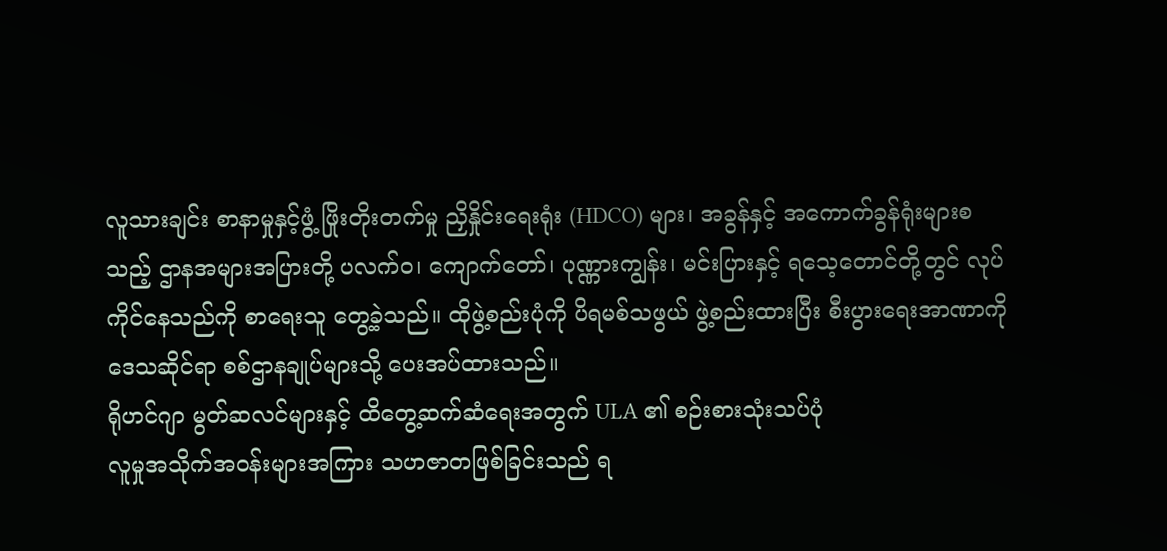လူသားချင်း စာနာမှုနှင့်ဖွံ့ ဖြိုးတိုးတက်မှု ညှိနှိုင်းရေးရုံး (HDCO) များ၊ အခွန်နှင့် အကောက်ခွန်ရုံးများစသည့် ဌာနအများအပြားတို့ ပလက်ဝ၊ ကျောက်တော်၊ ပုဏ္ဏားကျွန်း၊ မင်းပြားနှင့် ရသေ့တောင်တို့တွင် လုပ်ကိုင်နေသည်ကို စာရေးသူ တွေ့ခဲ့သည်။ ထိုဖွဲ့စည်းပုံကို ပိရမစ်သဖွယ် ဖွဲ့စည်းထားပြီး စီးပွားရေးအာဏာကို ဒေသဆိုင်ရာ စစ်ဌာနချုပ်များသို့ ပေးအပ်ထားသည်။
ရိုဟင်ဂျာ မွတ်ဆလင်များနှင့် ထိတွေ့ဆက်ဆံရေးအတွက် ULA ၏ စဉ်းစားသုံးသပ်ပုံ
လူမှုအသိုက်အဝန်းများအကြား သဟဇာတဖြစ်ခြင်းသည် ရ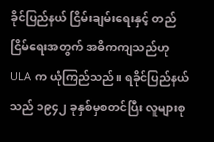ခိုင်ပြည်နယ် ငြိမ်းချမ်းရေးနှင့် တည်ငြိမ်ရေးအတွက် အဓိကကျသည်ဟု ULA က ယုံကြည်သည်။ ရခိုင်ပြည်နယ်သည် ၁၉၄၂ ခုနှစ်မှစတင်ပြီး လူများစု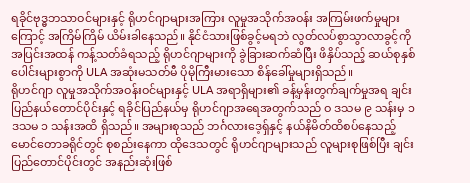ရခိုင်ဗုဒ္ဓဘသာဝင်များနှင့် ရိုဟင်ဂျာများအကြား လူမှုအသိုက်အဝန်း အကြမ်းဖက်မှုများကြောင့် အကြိမ်ကြိမ် ယိမ်းခါနေသည်။ နိုင်ငံသားဖြစ်ခွင့်မရဘဲ လွတ်လပ်စွာသွာလာခွင့်ကို အပြင်းအထန် ကန့်သတ်ခံရသည့် ရိုဟင်ဂျာများကို ခွဲခြားဆက်ဆံပြီး ဖိနှိပ်သည့် ဆယ်စုနှစ်ပေါင်းများစွာကို ULA အဆုံးမသတ်မီ ပိုမိုကြီးမားသော စိန်ခေါ်မှုများရှိသည်။
ရိုဟင်ဂျာ လူမှုအသိုက်အဝန်းဝင်များနှင့် ULA အရာရှိများ၏ ခန့်မှန်းတွက်ချက်မှုအရ ချင်းပြည်နယ်တောင်ပိုင်းနှင့် ရခိုင်ပြည်နယ်မှ ရိုဟင်ဂျာအရေအတွက်သည် ဝ ဒသမ ၉ သန်းမှ ၁ ဒသမ ၁ သန်းအထိ ရှိသည်။ အများစုသည် ဘင်္ဂလားဒေ့ရှ်နှင့် နယ်နိမိတ်ထိစပ်နေသည့် မောင်တောခရိုင်တွင် စုစည်းနေကာ ထိုဒေသတွင် ရိုဟင်ဂျာများသည် လူများစုဖြစ်ပြီး ချင်းပြည်တောင်ပိုင်းတွင် အနည်းဆုံးဖြစ်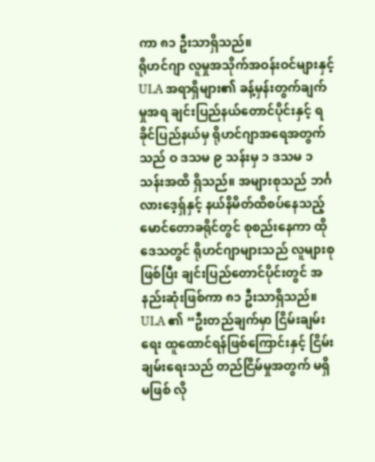ကာ ၈၁ ဦးသာရှိသည်။
ရိုဟင်ဂျာ လူမှုအသိုက်အဝန်းဝင်များနှင့် ULA အရာရှိများ၏ ခန့်မှန်းတွက်ချက်မှုအရ ချင်းပြည်နယ်တောင်ပိုင်းနှင့် ရခိုင်ပြည်နယ်မှ ရိုဟင်ဂျာအရေအတွက်သည် ဝ ဒသမ ၉ သန်းမှ ၁ ဒသမ ၁ သန်းအထိ ရှိသည်။ အများစုသည် ဘင်္ဂလားဒေ့ရှ်နှင့် နယ်နိမိတ်ထိစပ်နေသည့် မောင်တောခရိုင်တွင် စုစည်းနေကာ ထိုဒေသတွင် ရိုဟင်ဂျာများသည် လူများစုဖြစ်ပြီး ချင်းပြည်တောင်ပိုင်းတွင် အနည်းဆုံးဖြစ်ကာ ၈၁ ဦးသာရှိသည်။
ULA ၏ “ဦးတည်ချက်မှာ ငြိမ်းချမ်းရေး ထူထောင်ရန်ဖြစ်ကြောင်းနှင့် ငြိမ်းချမ်းရေးသည် တည်ငြိမ်မှုအတွက် မရှိမဖြစ် လို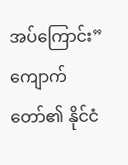အပ်ကြောင်း” ကျောက်တော်၏ နိုင်ငံ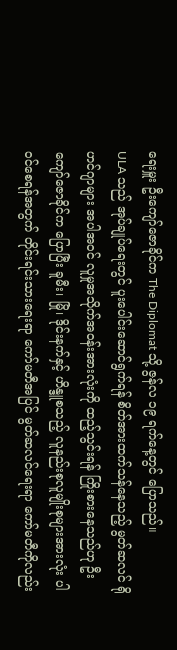ရေးမှူး ဦးကျော်ဇောခိုင်က The Diplomat သို့ ဇွန်လ ၁၉ ရက်နေ့တွင် ပြောသည်။
ULA သည် အုပ်ချုပ်ရေးတွင် ပူးပေါင်းဆောင်ရွက်ရန် စိတ်အားထက်သန်နေသည့် မွတ်ဆလင် ရိုဟင်ဂျာများ အပါအဝင် လူမှုအသိုက်အဝန်းအားလုံးကို ထည့်သွင်းရန် ကြိုးစားနေသည်ဟု ဦးကျော်ဇောခိုင်က ပြောပြီး ခူမီး၊ မြို၊ ဒိုင်းနက်နှင့် ဟိန္ဒူစသည့် လူနည်းစုလူမျိုးစုများအားလုံး ပါဝင်စေရန်အတွက် တိုင်းရင်းသားရေးရာ ကော်မတီအပြင် မွတ်ဆလင်ရေးရာ ကော်မတီကိုလည်း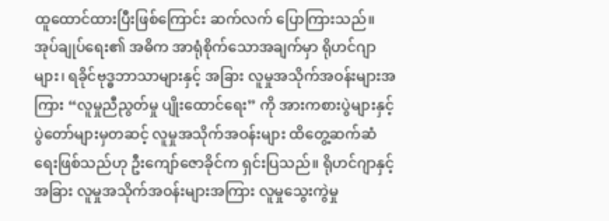ထူထောင်ထားပြီးဖြစ်ကြောင်း ဆက်လက် ပြောကြားသည်။
အုပ်ချုပ်ရေး၏ အဓိက အာရုံစိုက်သောအချက်မှာ ရိုဟင်ဂျာများ၊ ရခိုင်ဗုဒ္ဓဘာသာများနှင့် အခြား လူမှုအသိုက်အဝန်းများအကြား “လူမှုညီညွတ်မှု ပျိုးထောင်ရေး” ကို အားကစားပွဲများနှင့် ပွဲတော်များမှတဆင့် လူမှုအသိုက်အဝန်းများ ထိတွေ့ဆက်ဆံရေးဖြစ်သည်ဟု ဦးကျော်ဇောခိုင်က ရှင်းပြသည်။ ရိုဟင်ဂျာနှင့် အခြား လူမှုအသိုက်အဝန်းများအကြား လူမှုသွေးကွဲမှု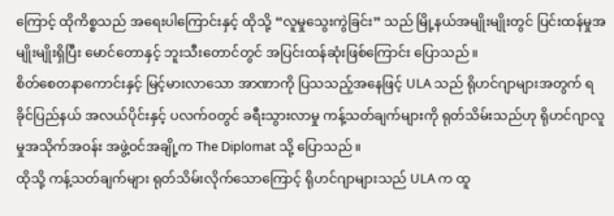ကြောင့် ထိုကိစ္စသည် အရေးပါကြောင်းနှင့် ထိုသို့ “လူမှုသွေးကွဲခြင်း” သည် မြို့နယ်အမျိုးမျိုးတွင် ပြင်းထန်မှုအမျိုးမျိုးရှိပြီး မောင်တောနှင့် ဘူးသီးတောင်တွင် အပြင်းထန်ဆုံးဖြစ်ကြောင်း ပြောသည်။
စိတ်စေတနာကောင်းနှင့် မြင့်မားလာသော အာဏာကို ပြသသည့်အနေဖြင့် ULA သည် ရိုဟင်ဂျာများအတွက် ရခိုင်ပြည်နယ် အလယ်ပိုင်းနှင့် ပလက်ဝတွင် ခရီးသွားလာမှု ကန့်သတ်ချက်များကို ရုတ်သိမ်းသည်ဟု ရိုဟင်ဂျာလူမှုအသိုက်အဝန်း အဖွဲ့ဝင်အချို့က The Diplomat သို့ ပြောသည်။
ထိုသို့ ကန့်သတ်ချက်များ ရုတ်သိမ်းလိုက်သောကြောင့် ရိုဟင်ဂျာများသည် ULA က ထူ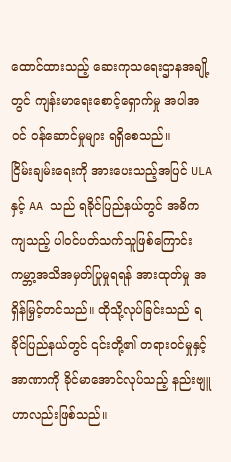ထောင်ထားသည့် ဆေးကုသရေးဌာနအချို့တွင် ကျန်းမာရေးစောင့်ရှောက်မှု အပါအဝင် ဝန်ဆောင်မှုများ ရရှိစေသည်။
ငြိမ်းချမ်းရေးကို အားပေးသည့်အပြင် ULA နှင့် AA သည် ရခိုင်ပြည်နယ်တွင် အဓိကကျသည့် ပါဝင်ပတ်သက်သူဖြစ်ကြောင်း ကမ္ဘာ့အသိအမှတ်ပြုမှုရရန် အားထုတ်မှု အရှိန်မြှင့်တင်သည်။ ထိုသို့လုပ်ခြင်းသည် ရခိုင်ပြည်နယ်တွင် ၎င်းတို့၏ တရားဝင်မှုနှင့် အာဏာကို ခိုင်မာအောင်လုပ်သည့် နည်းဗျူဟာလည်းဖြစ်သည်။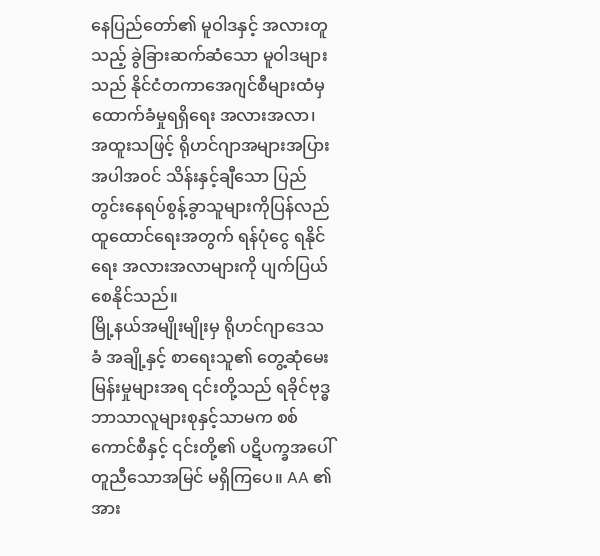နေပြည်တော်၏ မူဝါဒနှင့် အလားတူသည့် ခွဲခြားဆက်ဆံသော မူဝါဒများသည် နိုင်ငံတကာအေဂျင်စီများထံမှ ထောက်ခံမှုရရှိရေး အလားအလာ၊ အထူးသဖြင့် ရိုဟင်ဂျာအများအပြား အပါအဝင် သိန်းနှင့်ချီသော ပြည်တွင်းနေရပ်စွန့်ခွာသူများကိုပြန်လည် ထူထောင်ရေးအတွက် ရန်ပုံငွေ ရနိုင်ရေး အလားအလာများကို ပျက်ပြယ်စေနိုင်သည်။
မြို့နယ်အမျိုးမျိုးမှ ရိုဟင်ဂျာဒေသခံ အချို့နှင့် စာရေးသူ၏ တွေ့ဆုံမေးမြန်းမှုများအရ ၎င်းတို့သည် ရခိုင်ဗုဒ္ဓဘာသာလူများစုနှင့်သာမက စစ်ကောင်စီနှင့် ၎င်းတို့၏ ပဋိပက္ခအပေါ် တူညီသောအမြင် မရှိကြပေ။ AA ၏ အား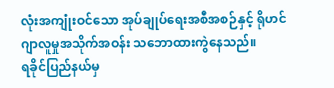လုံးအကျုံးဝင်သော အုပ်ချုပ်ရေးအစီအစဉ်နှင့် ရိုဟင်ဂျာလူမှုအသိုက်အဝန်း သဘောထားကွဲနေသည်။
ရခိုင်ပြည်နယ်မှ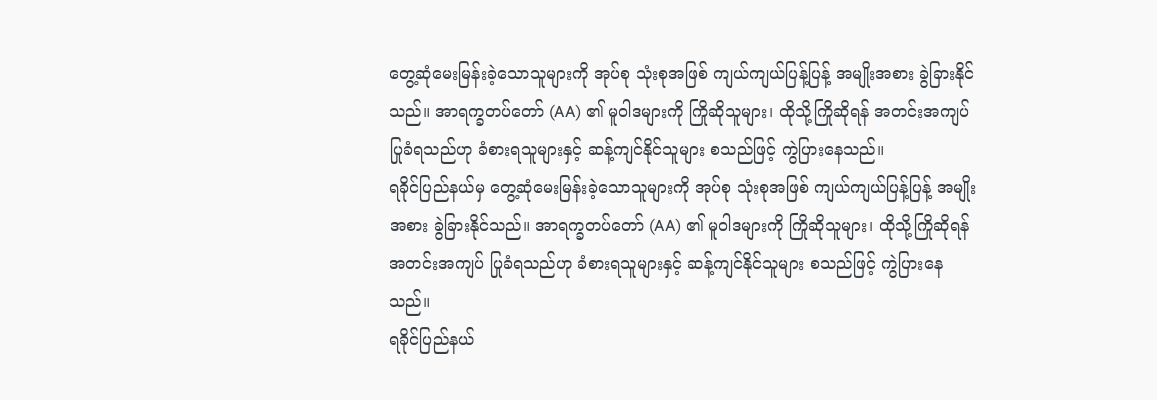တွေ့ဆုံမေးမြန်းခဲ့သောသူများကို အုပ်စု သုံးစုအဖြစ် ကျယ်ကျယ်ပြန့်ပြန့် အမျိုးအစား ခွဲခြားနိုင်သည်။ အာရက္ခတပ်တော် (AA) ၏ မူဝါဒများကို ကြိုဆိုသူများ၊ ထိုသို့ကြိုဆိုရန် အတင်းအကျပ် ပြုခံရသည်ဟု ခံစားရသူများနှင့် ဆန့်ကျင်နိုင်သူများ စသည်ဖြင့် ကွဲပြားနေသည်။
ရခိုင်ပြည်နယ်မှ တွေ့ဆုံမေးမြန်းခဲ့သောသူများကို အုပ်စု သုံးစုအဖြစ် ကျယ်ကျယ်ပြန့်ပြန့် အမျိုးအစား ခွဲခြားနိုင်သည်။ အာရက္ခတပ်တော် (AA) ၏ မူဝါဒများကို ကြိုဆိုသူများ၊ ထိုသို့ကြိုဆိုရန် အတင်းအကျပ် ပြုခံရသည်ဟု ခံစားရသူများနှင့် ဆန့်ကျင်နိုင်သူများ စသည်ဖြင့် ကွဲပြားနေသည်။
ရခိုင်ပြည်နယ်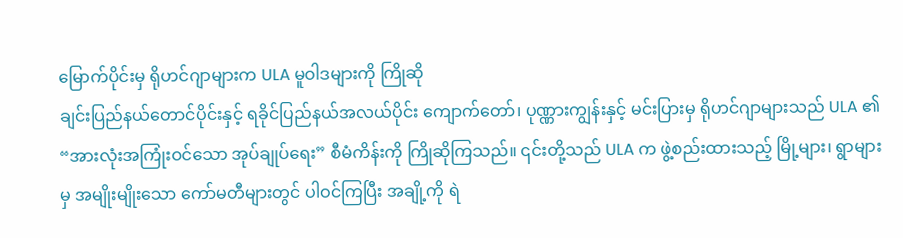မြောက်ပိုင်းမှ ရိုဟင်ဂျာများက ULA မူဝါဒများကို ကြိုဆို
ချင်းပြည်နယ်တောင်ပိုင်းနှင့် ရခိုင်ပြည်နယ်အလယ်ပိုင်း ကျောက်တော်၊ ပုဏ္ဏားကျွန်းနှင့် မင်းပြားမှ ရိုဟင်ဂျာများသည် ULA ၏ “အားလုံးအကြုံးဝင်သော အုပ်ချုပ်ရေး” စီမံကိန်းကို ကြိုဆိုကြသည်။ ၎င်းတို့သည် ULA က ဖွဲ့စည်းထားသည့် မြို့များ၊ ရွာများမှ အမျိုးမျိုးသော ကော်မတီများတွင် ပါဝင်ကြပြီး အချို့ကို ရဲ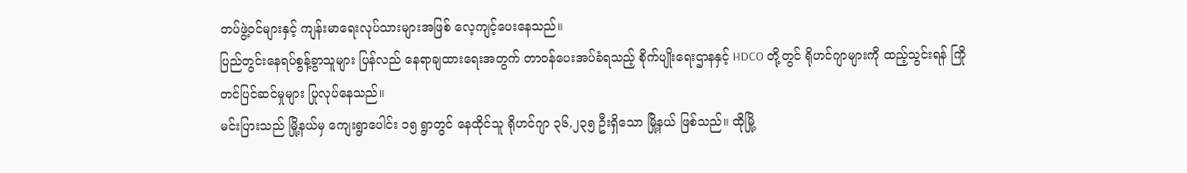တပ်ဖွဲ့ဝင်များနှင့် ကျန်းမာရေးလုပ်သားများအဖြစ် လေ့ကျင့်ပေးနေသည်။
ပြည်တွင်းနေရပ်စွန့်ခွာသူများ ပြန်လည် နေရာချထားရေးအတွက် တာဝန်ပေးအပ်ခံရသည့် စိုက်ပျိုးရေးဌာနနှင့် HDCO တို့တွင် ရိုဟင်ဂျာများကို ထည့်သွင်းရန် ကြိုတင်ပြင်ဆင်မှုများ ပြုလုပ်နေသည်။
မင်းပြားသည် မြို့နယ်မှ ကျေးရွာပေါင်း ၁၅ ရွာတွင် နေထိုင်သူ ရိုဟင်ဂျာ ၃၆,၂၃၅ ဦးရှိသော မြို့နယ် ဖြစ်သည်။ ထိုမြို့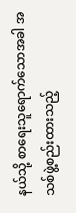နယ်သို့ စာရေးသူရောက်သောအခါ အသစ်ဖွဲ့စည်းထားသည့်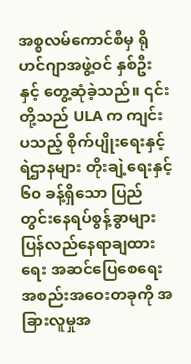အစ္စလမ်ကောင်စီမှ ရိုဟင်ဂျာအဖွဲ့ဝင် နှစ်ဦးနှင့် တွေ့ဆုံခဲ့သည်။ ၎င်းတို့သည် ULA က ကျင်းပသည့် စိုက်ပျိုးရေးနှင့် ရဲဌာနများ တိုးချဲ့ရေးနှင့် ၆၀ ခန့်ရှိသော ပြည်တွင်းနေရပ်စွန့်ခွာများ ပြန်လည်နေရာချထားရေး အဆင်ပြေစေရေး အစည်းအဝေးတခုကို အခြားလူမှုအ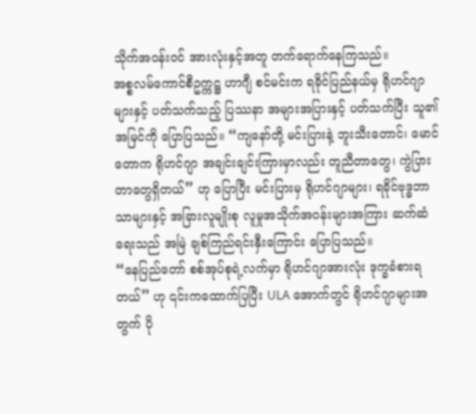သိုက်အဝန်းဝင် အားလုံးနှင့်အတူ တက်ရောက်နေကြသည်။
အစ္စလမ်ကောင်စီဥက္ကဋ္ဌ ဟာဂျီ စင်မင်းက ရခိုင်ပြည်နယ်မှ ရိုဟင်ဂျာများနှင့် ပတ်သက်သည့် ပြဿနာ အများအပြားနှင့် ပတ်သက်ပြီး သူ၏အမြင်ကို ပြောပြသည်။ “ကျနော်တို့ မင်းပြားနဲ့ ဘူးသီးတောင်၊ မောင်တောက ရိုဟင်ဂျာ အချင်းချင်းကြားမှာလည်း တူညီတာတွေ၊ ကွဲပြားတာတွေရှိတယ်” ဟု ပြောပြီး မင်းပြားမှ ရိုဟင်ဂျာများ၊ ရခိုင်ဗုဒ္ဓဘာသာများနှင့် အခြားလူမျိုးစု လူမှုအသိုက်အဝန်းများအကြား ဆက်ဆံရေးသည် အမြဲ ချစ်ကြည်ရင်းနှီးကြောင်း ပြောပြသည်။
“နေပြည်တော် စစ်အုပ်စုရဲ့လက်မှာ ရိုဟင်ဂျာအားလုံး ဒုက္ခခံစားရတယ်” ဟု ၎င်းကထောက်ပြပြီး ULA အောက်တွင် ရိုဟင်ဂျာများအတွက် ပို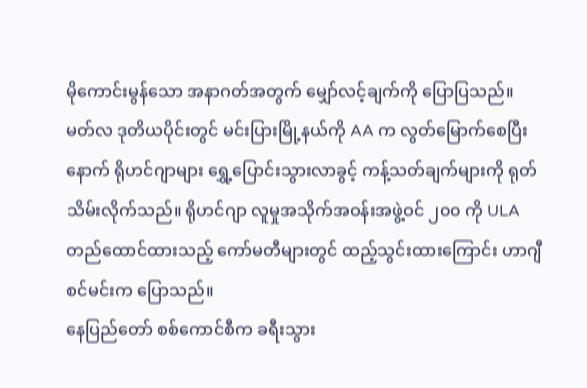မိုကောင်းမွန်သော အနာဂတ်အတွက် မျှော်လင့်ချက်ကို ပြောပြသည်။
မတ်လ ဒုတိယပိုင်းတွင် မင်းပြားမြို့နယ်ကို AA က လွတ်မြောက်စေပြီးနောက် ရိုဟင်ဂျာများ ရွှေ့ပြောင်းသွားလာခွင့် ကန့်သတ်ချက်များကို ရုတ်သိမ်းလိုက်သည်။ ရိုဟင်ဂျာ လူမှုအသိုက်အဝန်းအဖွဲ့ဝင် ၂၀၀ ကို ULA တည်ထောင်ထားသည့် ကော်မတီများတွင် ထည့်သွင်းထားကြောင်း ဟာဂျီ စင်မင်းက ပြောသည်။
နေပြည်တော် စစ်ကောင်စီက ခရီးသွား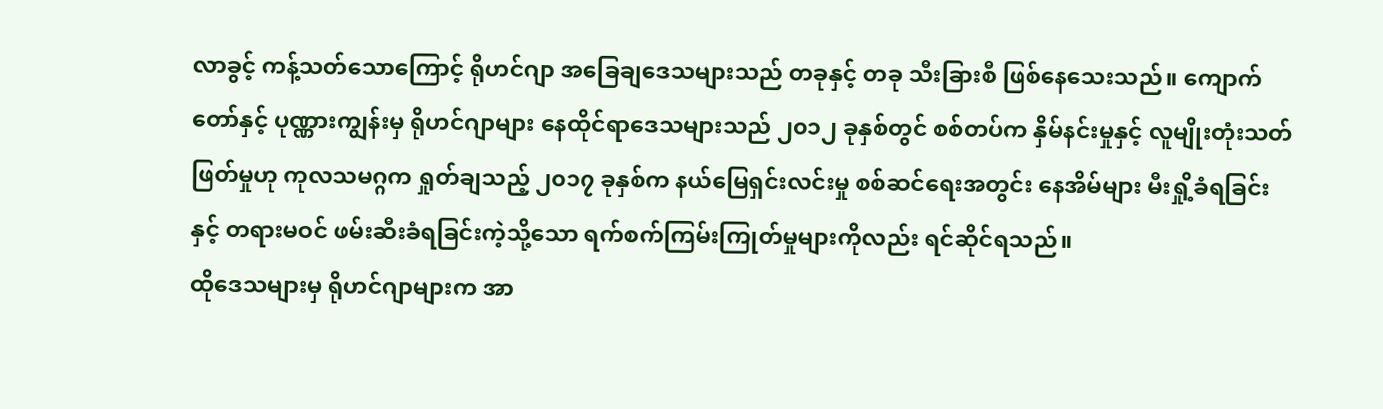လာခွင့် ကန့်သတ်သောကြောင့် ရိုဟင်ဂျာ အခြေချဒေသများသည် တခုနှင့် တခု သီးခြားစီ ဖြစ်နေသေးသည်။ ကျောက်တော်နှင့် ပုဏ္ဏားကျွန်းမှ ရိုဟင်ဂျာများ နေထိုင်ရာဒေသများသည် ၂၀၁၂ ခုနှစ်တွင် စစ်တပ်က နှိမ်နင်းမှုနှင့် လူမျိုးတုံးသတ်ဖြတ်မှုဟု ကုလသမဂ္ဂက ရှုတ်ချသည့် ၂၀၁၇ ခုနှစ်က နယ်မြေရှင်းလင်းမှု စစ်ဆင်ရေးအတွင်း နေအိမ်များ မီးရှို့ခံရခြင်းနှင့် တရားမဝင် ဖမ်းဆီးခံရခြင်းကဲ့သို့သော ရက်စက်ကြမ်းကြုတ်မှုများကိုလည်း ရင်ဆိုင်ရသည်။
ထိုဒေသများမှ ရိုဟင်ဂျာများက အာ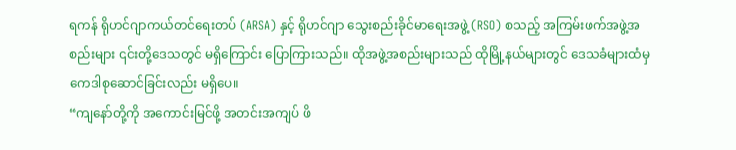ရကန် ရိုဟင်ဂျာကယ်တင်ရေးတပ် (ARSA) နှင့် ရိုဟင်ဂျာ သွေးစည်းခိုင်မာရေးအဖွဲ့ (RSO) စသည့် အကြမ်းဖက်အဖွဲ့အစည်းများ ၎င်းတို့ဒေသတွင် မရှိကြောင်း ပြောကြားသည်။ ထိုအဖွဲ့အစည်းများသည် ထိုမြို့နယ်များတွင် ဒေသခံများထံမှ ကေဒါစုဆောင်ခြင်းလည်း မရှိပေ။
“ကျနော်တို့ကို အကောင်းမြင်ဖို့ အတင်းအကျပ် ဖိ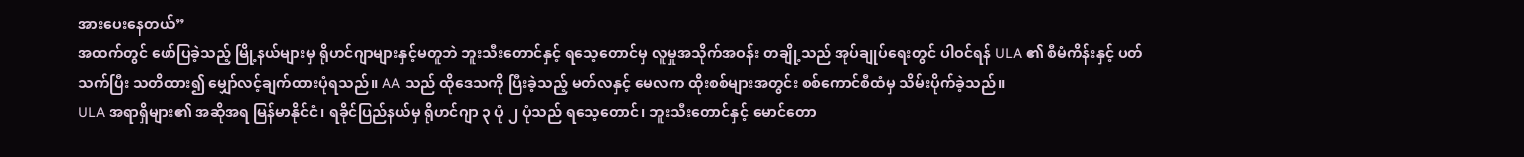အားပေးနေတယ်”
အထက်တွင် ဖော်ပြခဲ့သည့် မြို့နယ်များမှ ရိုဟင်ဂျာများနှင့်မတူဘဲ ဘူးသီးတောင်နှင့် ရသေ့တောင်မှ လူမှုအသိုက်အဝန်း တချို့သည် အုပ်ချုပ်ရေးတွင် ပါဝင်ရန် ULA ၏ စီမံကိန်းနှင့် ပတ်သက်ပြီး သတိထား၍ မျှော်လင့်ချက်ထားပုံရသည်။ AA သည် ထိုဒေသကို ပြီးခဲ့သည့် မတ်လနှင့် မေလက ထိုးစစ်များအတွင်း စစ်ကောင်စီထံမှ သိမ်းပိုက်ခဲ့သည်။
ULA အရာရှိများ၏ အဆိုအရ မြန်မာနိုင်ငံ၊ ရခိုင်ပြည်နယ်မှ ရိုဟင်ဂျာ ၃ ပုံ ၂ ပုံသည် ရသေ့တောင်၊ ဘူးသီးတောင်နှင့် မောင်တော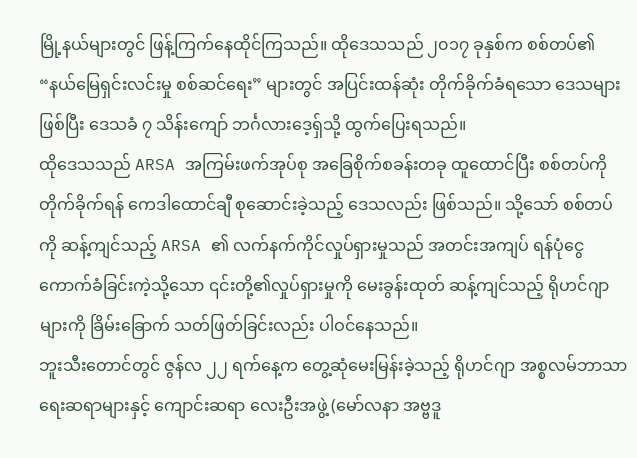မြို့နယ်များတွင် ဖြန့်ကြက်နေထိုင်ကြသည်။ ထိုဒေသသည် ၂၀၁၇ ခုနှစ်က စစ်တပ်၏ “နယ်မြေရှင်းလင်းမှု စစ်ဆင်ရေး” များတွင် အပြင်းထန်ဆုံး တိုက်ခိုက်ခံရသော ဒေသများဖြစ်ပြီး ဒေသခံ ၇ သိန်းကျော် ဘင်္ဂလားဒေ့ရှ်သို့ ထွက်ပြေးရသည်။
ထိုဒေသသည် ARSA အကြမ်းဖက်အုပ်စု အခြေစိုက်စခန်းတခု ထူထောင်ပြီး စစ်တပ်ကို တိုက်ခိုက်ရန် ကေဒါထောင်ချီ စုဆောင်းခဲ့သည့် ဒေသလည်း ဖြစ်သည်။ သို့သော် စစ်တပ်ကို ဆန့်ကျင်သည့် ARSA ၏ လက်နက်ကိုင်လှုပ်ရှားမှုသည် အတင်းအကျပ် ရန်ပုံငွေကောက်ခံခြင်းကဲ့သို့သော ၎င်းတို့၏လှုပ်ရှားမှုကို မေးခွန်းထုတ် ဆန့်ကျင်သည့် ရိုဟင်ဂျာများကို ခြိမ်းခြောက် သတ်ဖြတ်ခြင်းလည်း ပါဝင်နေသည်။
ဘူးသီးတောင်တွင် ဇွန်လ ၂၂ ရက်နေ့က တွေ့ဆုံမေးမြန်းခဲ့သည့် ရိုဟင်ဂျာ အစ္စလမ်ဘာသာရေးဆရာများနှင့် ကျောင်းဆရာ လေးဦးအဖွဲ့ (မော်လနာ အဗ္ဗဒူ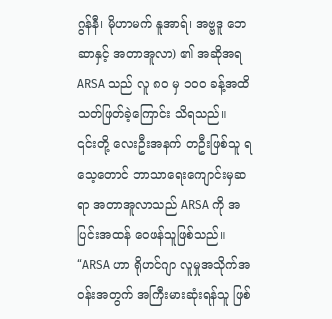ဂွန်နီ၊ မိုဟာမက် နူအာရ်၊ အဗ္ဗဒူ ဘေဆာနှင့် အတာအူလာ) ၏ အဆိုအရ ARSA သည် လူ ၈၀ မှ ၁၀၀ ခန့်အထိ သတ်ဖြတ်ခဲ့ကြောင်း သိရသည်။
၎င်းတို့ လေးဦးအနက် တဦးဖြစ်သူ ရသေ့တောင် ဘာသာရေးကျောင်းမှဆရာ အတာအူလာသည် ARSA ကို အပြင်းအထန် ဝေဖန်သူဖြစ်သည်။
“ARSA ဟာ ရိုဟင်ဂျာ လူမှုအသိုက်အဝန်းအတွက် အကြီးမားဆုံးရန်သူ ဖြစ်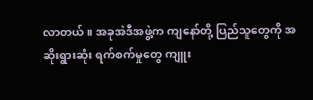လာတယ်။ အခုအဲဒီအဖွဲ့က ကျနော်တို့ ပြည်သူတွေကို အဆိုးရွားဆုံး ရက်စက်မှုတွေ ကျူး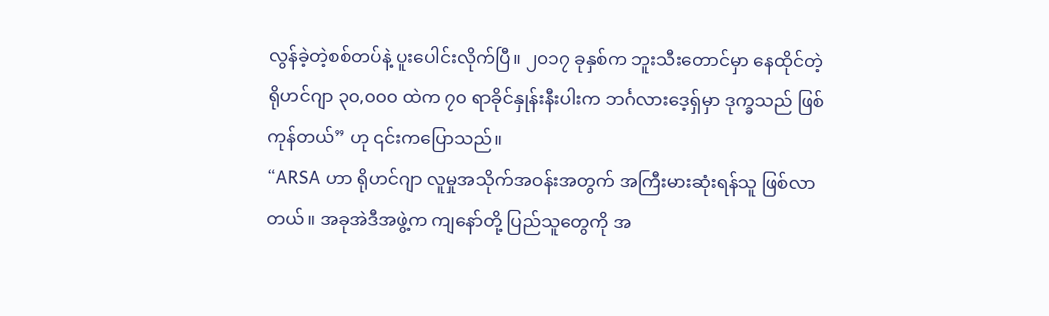လွန်ခဲ့တဲ့စစ်တပ်နဲ့ ပူးပေါင်းလိုက်ပြီ။ ၂၀၁၇ ခုနှစ်က ဘူးသီးတောင်မှာ နေထိုင်တဲ့ ရိုဟင်ဂျာ ၃၀,၀၀၀ ထဲက ၇၀ ရာခိုင်နှုန်းနီးပါးက ဘင်္ဂလားဒေ့ရှ်မှာ ဒုက္ခသည် ဖြစ်ကုန်တယ်” ဟု ၎င်းကပြောသည်။
“ARSA ဟာ ရိုဟင်ဂျာ လူမှုအသိုက်အဝန်းအတွက် အကြီးမားဆုံးရန်သူ ဖြစ်လာတယ်။ အခုအဲဒီအဖွဲ့က ကျနော်တို့ ပြည်သူတွေကို အ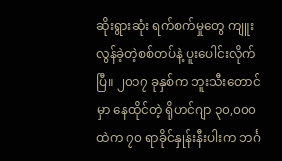ဆိုးရွားဆုံး ရက်စက်မှုတွေ ကျူးလွန်ခဲ့တဲ့စစ်တပ်နဲ့ ပူးပေါင်းလိုက်ပြီ။ ၂၀၁၇ ခုနှစ်က ဘူးသီးတောင်မှာ နေထိုင်တဲ့ ရိုဟင်ဂျာ ၃၀,၀၀၀ ထဲက ၇၀ ရာခိုင်နှုန်းနီးပါးက ဘင်္ဂ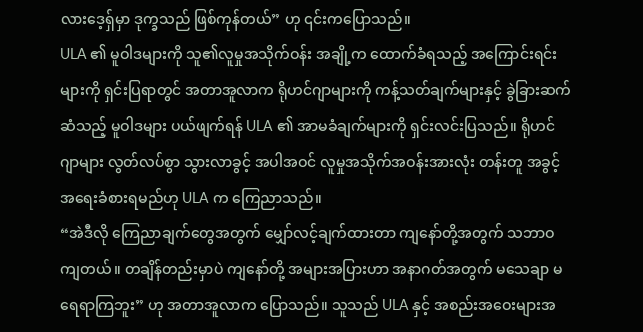လားဒေ့ရှ်မှာ ဒုက္ခသည် ဖြစ်ကုန်တယ်” ဟု ၎င်းကပြောသည်။
ULA ၏ မူဝါဒများကို သူ၏လူမှုအသိုက်ဝန်း အချို့က ထောက်ခံရသည့် အကြောင်းရင်းများကို ရှင်းပြရာတွင် အတာအူလာက ရိုဟင်ဂျာများကို ကန့်သတ်ချက်များနှင့် ခွဲခြားဆက်ဆံသည့် မူဝါဒများ ပယ်ဖျက်ရန် ULA ၏ အာမခံချက်များကို ရှင်းလင်းပြသည်။ ရိုဟင်ဂျာများ လွတ်လပ်စွာ သွားလာခွင့် အပါအဝင် လူမှုအသိုက်အဝန်းအားလုံး တန်းတူ အခွင့်အရေးခံစားရမည်ဟု ULA က ကြေညာသည်။
“အဲဒီလို ကြေညာချက်တွေအတွက် မျှော်လင့်ချက်ထားတာ ကျနော်တို့အတွက် သဘာဝကျတယ်။ တချိန်တည်းမှာပဲ ကျနော်တို့ အများအပြားဟာ အနာဂတ်အတွက် မသေချာ မရေရာကြဘူး” ဟု အတာအူလာက ပြောသည်။ သူသည် ULA နှင့် အစည်းအဝေးများအ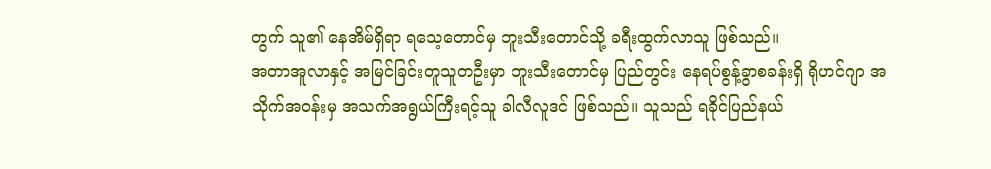တွက် သူ၏ နေအိမ်ရှိရာ ရသေ့တောင်မှ ဘူးသီးတောင်သို့ ခရီးထွက်လာသူ ဖြစ်သည်။
အတာအူလာနှင့် အမြင်ခြင်းတူသူတဦးမှာ ဘူးသီးတောင်မှ ပြည်တွင်း နေရပ်စွန့်ခွာစခန်းရှိ ရိုဟင်ဂျာ အသိုက်အဝန်းမှ အသက်အရွယ်ကြီးရင့်သူ ခါလီလူဒင် ဖြစ်သည်။ သူသည် ရခိုင်ပြည်နယ်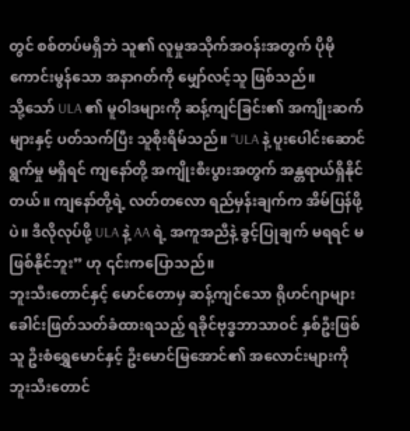တွင် စစ်တပ်မရှိဘဲ သူ၏ လူမှုအသိုက်အဝန်းအတွက် ပိုမိုကောင်းမွန်သော အနာဂတ်ကို မျှော်လင့်သူ ဖြစ်သည်။
သို့သော် ULA ၏ မူဝါဒများကို ဆန့်ကျင်ခြင်း၏ အကျိုးဆက်များနှင့် ပတ်သက်ပြီး သူစိုးရိမ်သည်။ “ULA နဲ့ ပူးပေါင်းဆောင်ရွက်မှု မရှိရင် ကျနော်တို့ အကျိုးစီးပွားအတွက် အန္တရာယ်ရှိနိုင်တယ်။ ကျနော်တို့ရဲ့ လတ်တလော ရည်မှန်းချက်က အိမ်ပြန်ဖို့ပဲ။ ဒီလိုလုပ်ဖို့ ULA နဲ့ AA ရဲ့ အကူအညီနဲ့ ခွင့်ပြုချက် မရရင် မဖြစ်နိုင်ဘူး” ဟု ၎င်းကပြောသည်။
ဘူးသီးတောင်နှင့် မောင်တောမှ ဆန့်ကျင်သော ရိုဟင်ဂျာများ
ခေါင်းဖြတ်သတ်ခံထားရသည့် ရခိုင်ဗုဒ္ဓဘာသာဝင် နှစ်ဦးဖြစ်သူ ဦးစံရွှေမောင်နှင့် ဦးမောင်မြအောင်၏ အလောင်းများကို ဘူးသီးတောင်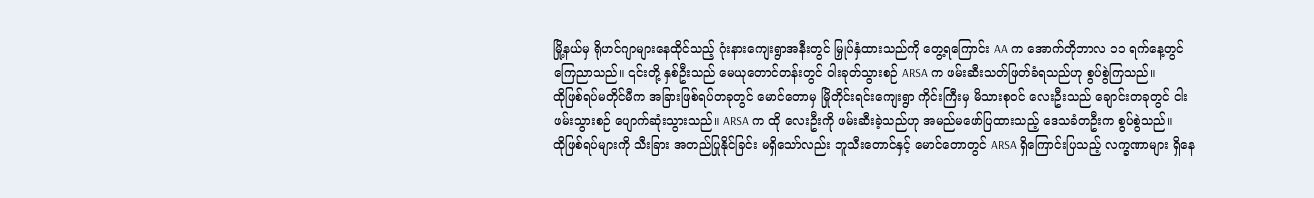မြို့နယ်မှ ရိုဟင်ဂျာများနေထိုင်သည့် ဂုံးနားကျေးရွာအနီးတွင် မြှုပ်နှံထားသည်ကို တွေ့ရကြောင်း AA က အောက်တိုဘာလ ၁၁ ရက်နေ့တွင် ကြေညာသည်။ ၎င်းတို့ နှစ်ဦးသည် မေယုတောင်တန်းတွင် ဝါးခုတ်သွားစဉ် ARSA က ဖမ်းဆီးသတ်ဖြတ်ခံရသည်ဟု စွပ်စွဲကြသည်။
ထိုဖြစ်ရပ်မတိုင်မီက အခြားဖြစ်ရပ်တခုတွင် မောင်တောမှ မြိုတိုင်းရင်းကျေးရွာ ကိုင်းကြီးမှ မိသားစုဝင် လေးဦးသည် ချောင်းတခုတွင် ငါးဖမ်းသွားစဉ် ပျောက်ဆုံးသွားသည်။ ARSA က ထို လေးဦးကို ဖမ်းဆီးခဲ့သည်ဟု အမည်မဖော်ပြထားသည့် ဒေသခံတဦးက စွပ်စွဲသည်။
ထိုဖြစ်ရပ်များကို သီးခြား အတည်ပြုနိုင်ခြင်း မရှိသော်လည်း ဘူသီးတောင်နှင့် မောင်တောတွင် ARSA ရှိကြောင်းပြသည့် လက္ခဏာများ ရှိနေ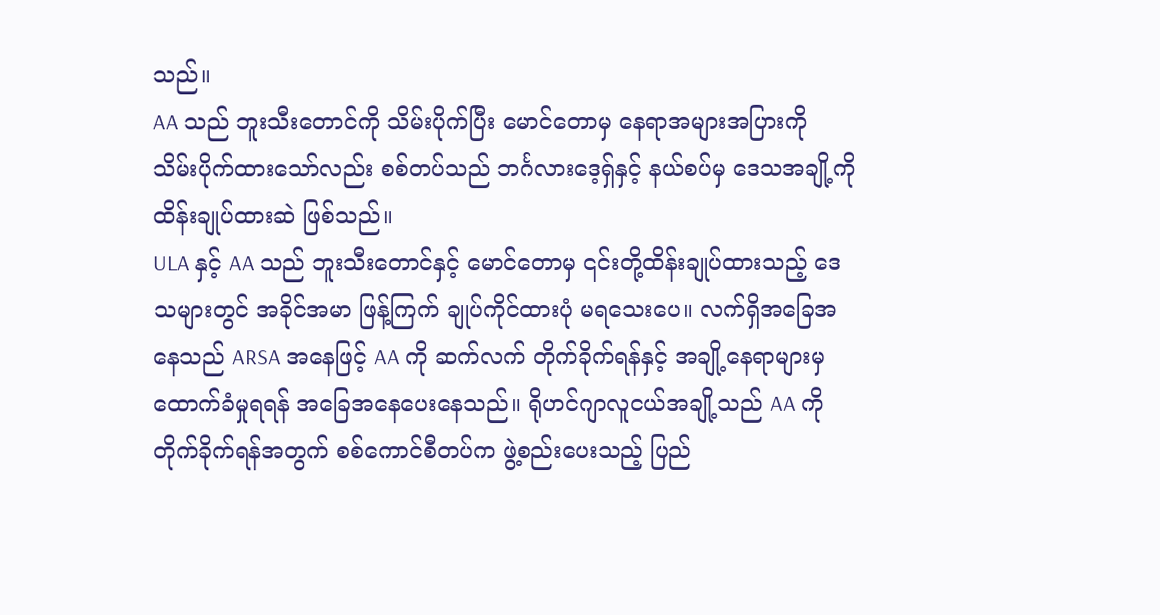သည်။
AA သည် ဘူးသီးတောင်ကို သိမ်းပိုက်ပြီး မောင်တောမှ နေရာအများအပြားကို သိမ်းပိုက်ထားသော်လည်း စစ်တပ်သည် ဘင်္ဂလားဒေ့ရှ်နှင့် နယ်စပ်မှ ဒေသအချို့ကို ထိန်းချုပ်ထားဆဲ ဖြစ်သည်။
ULA နှင့် AA သည် ဘူးသီးတောင်နှင့် မောင်တောမှ ၎င်းတို့ထိန်းချုပ်ထားသည့် ဒေသများတွင် အခိုင်အမာ ဖြန့်ကြက် ချုပ်ကိုင်ထားပုံ မရသေးပေ။ လက်ရှိအခြေအနေသည် ARSA အနေဖြင့် AA ကို ဆက်လက် တိုက်ခိုက်ရန်နှင့် အချို့နေရာများမှ ထောက်ခံမှုရရန် အခြေအနေပေးနေသည်။ ရိုဟင်ဂျာလူငယ်အချို့သည် AA ကို တိုက်ခိုက်ရန်အတွက် စစ်ကောင်စီတပ်က ဖွဲ့စည်းပေးသည့် ပြည်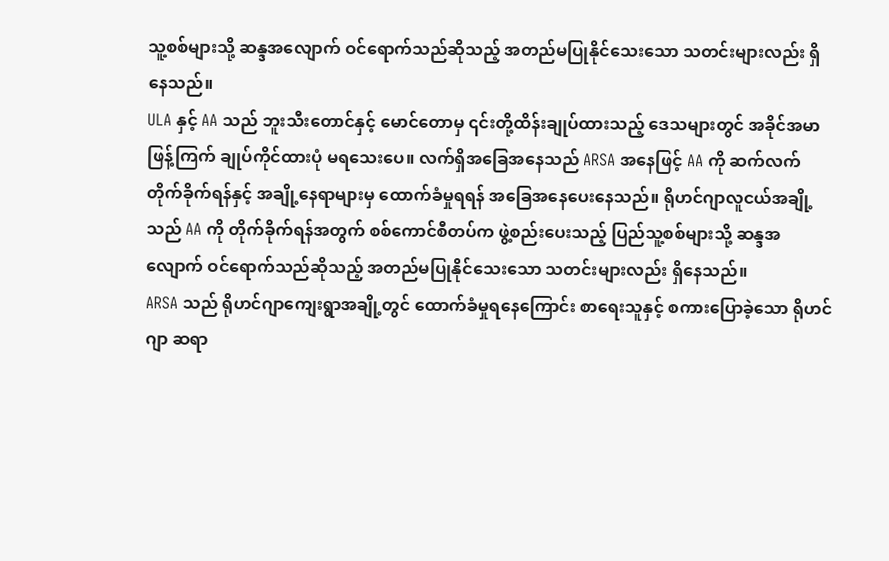သူ့စစ်များသို့ ဆန္ဒအလျောက် ဝင်ရောက်သည်ဆိုသည့် အတည်မပြုနိုင်သေးသော သတင်းများလည်း ရှိနေသည်။
ULA နှင့် AA သည် ဘူးသီးတောင်နှင့် မောင်တောမှ ၎င်းတို့ထိန်းချုပ်ထားသည့် ဒေသများတွင် အခိုင်အမာ ဖြန့်ကြက် ချုပ်ကိုင်ထားပုံ မရသေးပေ။ လက်ရှိအခြေအနေသည် ARSA အနေဖြင့် AA ကို ဆက်လက် တိုက်ခိုက်ရန်နှင့် အချို့နေရာများမှ ထောက်ခံမှုရရန် အခြေအနေပေးနေသည်။ ရိုဟင်ဂျာလူငယ်အချို့သည် AA ကို တိုက်ခိုက်ရန်အတွက် စစ်ကောင်စီတပ်က ဖွဲ့စည်းပေးသည့် ပြည်သူ့စစ်များသို့ ဆန္ဒအလျောက် ဝင်ရောက်သည်ဆိုသည့် အတည်မပြုနိုင်သေးသော သတင်းများလည်း ရှိနေသည်။
ARSA သည် ရိုဟင်ဂျာကျေးရွာအချို့တွင် ထောက်ခံမှုရနေကြောင်း စာရေးသူနှင့် စကားပြောခဲ့သော ရိုဟင်ဂျာ ဆရာ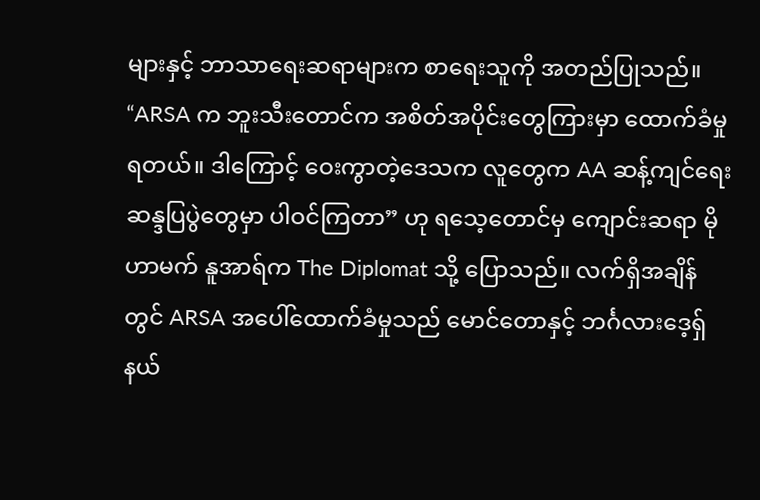များနှင့် ဘာသာရေးဆရာများက စာရေးသူကို အတည်ပြုသည်။
“ARSA က ဘူးသီးတောင်က အစိတ်အပိုင်းတွေကြားမှာ ထောက်ခံမှုရတယ်။ ဒါကြောင့် ဝေးကွာတဲ့ဒေသက လူတွေက AA ဆန့်ကျင်ရေး ဆန္ဒပြပွဲတွေမှာ ပါဝင်ကြတာ” ဟု ရသေ့တောင်မှ ကျောင်းဆရာ မိုဟာမက် နူအာရ်က The Diplomat သို့ ပြောသည်။ လက်ရှိအချိန်တွင် ARSA အပေါ်ထောက်ခံမှုသည် မောင်တောနှင့် ဘင်္ဂလားဒေ့ရှ်နယ်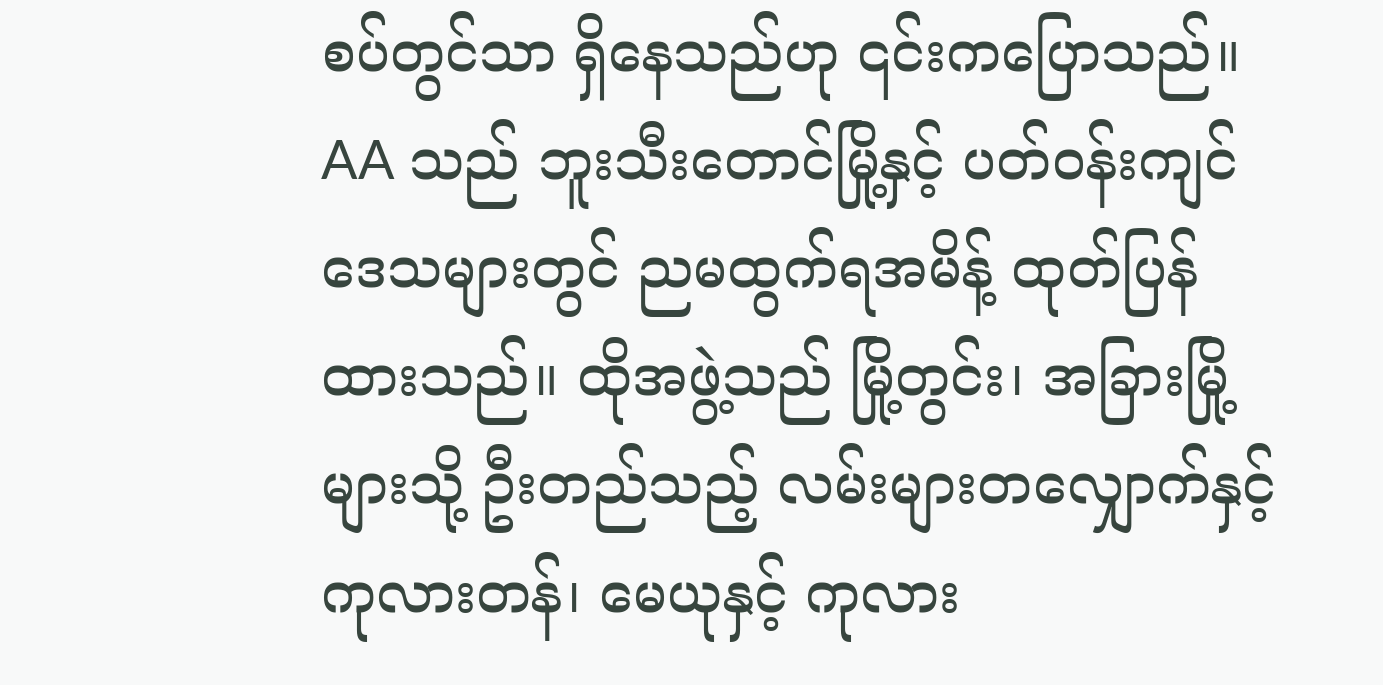စပ်တွင်သာ ရှိနေသည်ဟု ၎င်းကပြောသည်။
AA သည် ဘူးသီးတောင်မြို့နှင့် ပတ်ဝန်းကျင်ဒေသများတွင် ညမထွက်ရအမိန့် ထုတ်ပြန်ထားသည်။ ထိုအဖွဲ့သည် မြို့တွင်း၊ အခြားမြို့များသို့ ဦးတည်သည့် လမ်းများတလျှောက်နှင့် ကုလားတန်၊ မေယုနှင့် ကုလား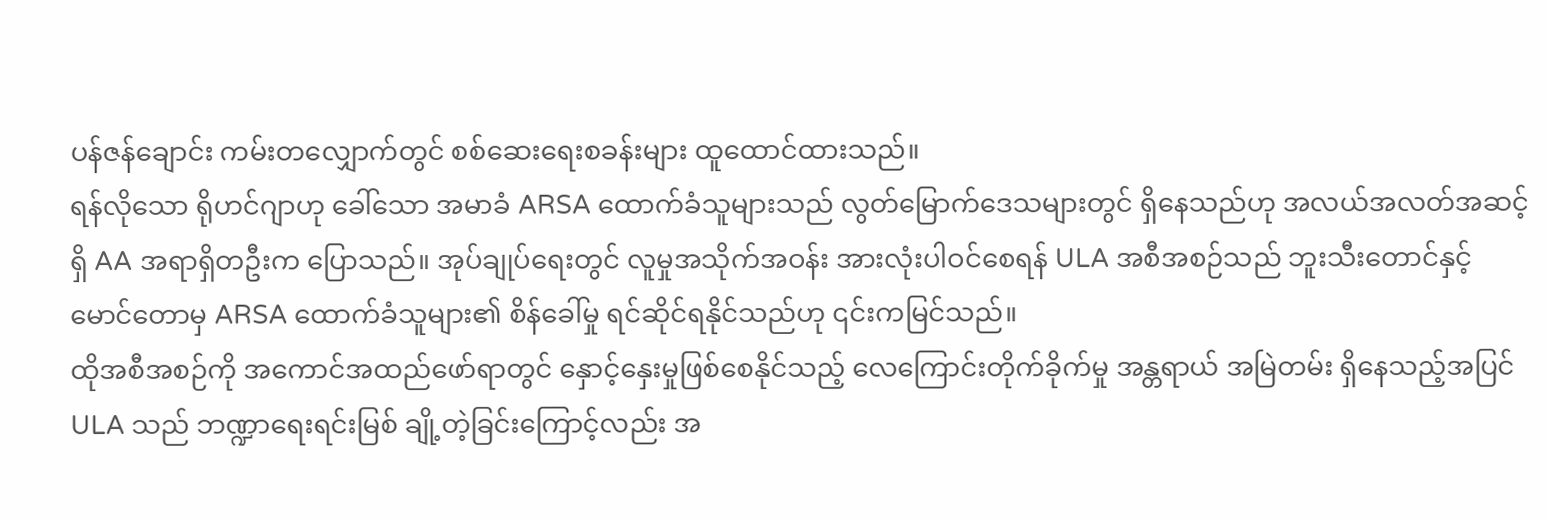ပန်ဇန်ချောင်း ကမ်းတလျှောက်တွင် စစ်ဆေးရေးစခန်းများ ထူထောင်ထားသည်။
ရန်လိုသော ရိုဟင်ဂျာဟု ခေါ်သော အမာခံ ARSA ထောက်ခံသူများသည် လွတ်မြောက်ဒေသများတွင် ရှိနေသည်ဟု အလယ်အလတ်အဆင့်ရှိ AA အရာရှိတဦးက ပြောသည်။ အုပ်ချုပ်ရေးတွင် လူမှုအသိုက်အဝန်း အားလုံးပါဝင်စေရန် ULA အစီအစဉ်သည် ဘူးသီးတောင်နှင့် မောင်တောမှ ARSA ထောက်ခံသူများ၏ စိန်ခေါ်မှု ရင်ဆိုင်ရနိုင်သည်ဟု ၎င်းကမြင်သည်။
ထိုအစီအစဉ်ကို အကောင်အထည်ဖော်ရာတွင် နှောင့်နှေးမှုဖြစ်စေနိုင်သည့် လေကြောင်းတိုက်ခိုက်မှု အန္တရာယ် အမြဲတမ်း ရှိနေသည့်အပြင် ULA သည် ဘဏ္ဍာရေးရင်းမြစ် ချို့တဲ့ခြင်းကြောင့်လည်း အ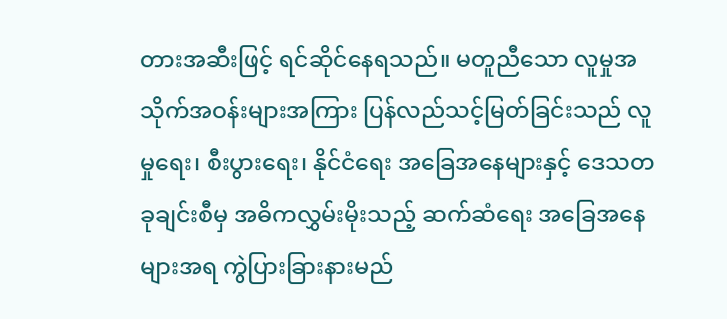တားအဆီးဖြင့် ရင်ဆိုင်နေရသည်။ မတူညီသော လူမှုအသိုက်အဝန်းများအကြား ပြန်လည်သင့်မြတ်ခြင်းသည် လူမှုရေး၊ စီးပွားရေး၊ နိုင်ငံရေး အခြေအနေများနှင့် ဒေသတခုချင်းစီမှ အဓိကလွှမ်းမိုးသည့် ဆက်ဆံရေး အခြေအနေများအရ ကွဲပြားခြားနားမည်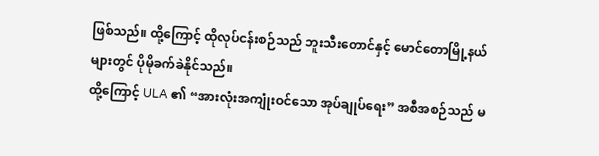ဖြစ်သည်။ ထို့ကြောင့် ထိုလုပ်ငန်းစဉ်သည် ဘူးသီးတောင်နှင့် မောင်တောမြို့နယ်များတွင် ပိုမိုခက်ခဲနိုင်သည်။
ထို့ကြောင့် ULA ၏ “အားလုံးအကျုံးဝင်သော အုပ်ချုပ်ရေး” အစီအစဉ်သည် မ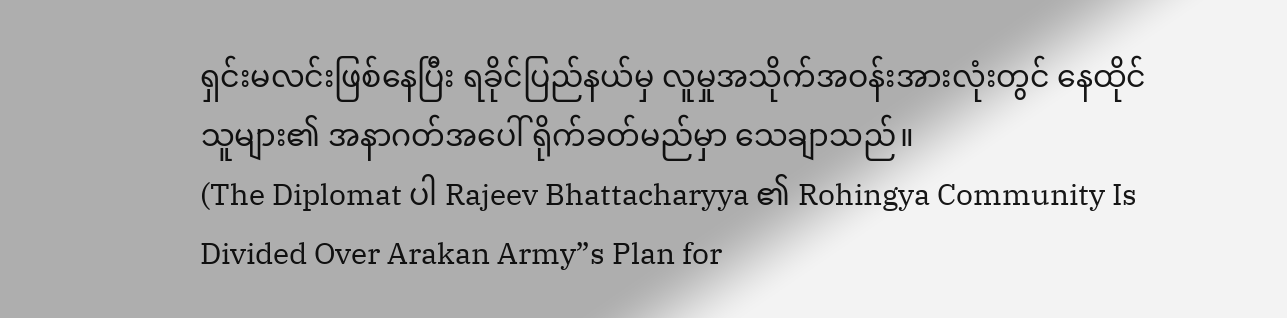ရှင်းမလင်းဖြစ်နေပြီး ရခိုင်ပြည်နယ်မှ လူမှုအသိုက်အဝန်းအားလုံးတွင် နေထိုင်သူများ၏ အနာဂတ်အပေါ် ရိုက်ခတ်မည်မှာ သေချာသည်။
(The Diplomat ပါ Rajeev Bhattacharyya ၏ Rohingya Community Is Divided Over Arakan Army”s Plan for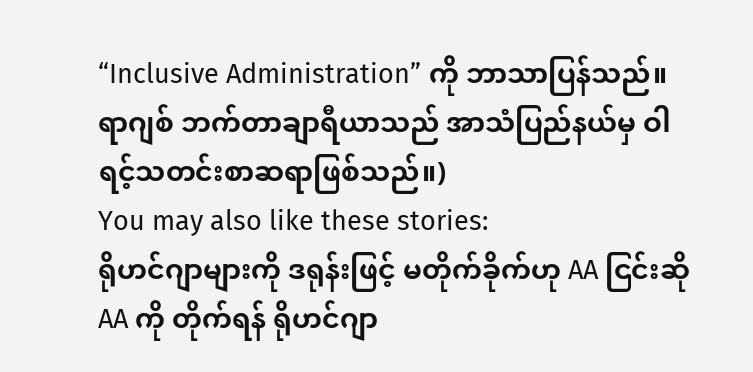“Inclusive Administration” ကို ဘာသာပြန်သည်။ ရာဂျစ် ဘက်တာချာရီယာသည် အာသံပြည်နယ်မှ ဝါရင့်သတင်းစာဆရာဖြစ်သည်။)
You may also like these stories:
ရိုဟင်ဂျာများကို ဒရုန်းဖြင့် မတိုက်ခိုက်ဟု AA ငြင်းဆို
AA ကို တိုက်ရန် ရိုဟင်ဂျာ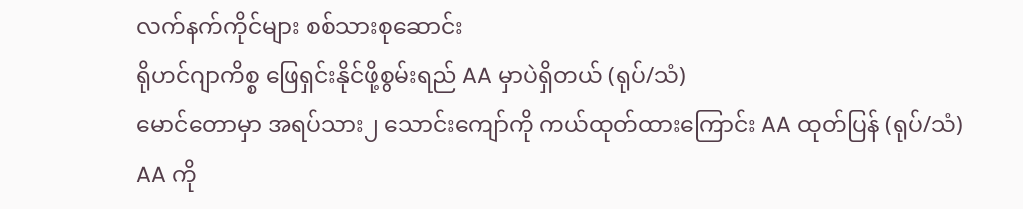လက်နက်ကိုင်များ စစ်သားစုဆောင်း
ရိုဟင်ဂျာကိစ္စ ဖြေရှင်းနိုင်ဖို့စွမ်းရည် AA မှာပဲရှိတယ် (ရုပ်/သံ)
မောင်တောမှာ အရပ်သား၂ သောင်းကျော်ကို ကယ်ထုတ်ထားကြောင်း AA ထုတ်ပြန် (ရုပ်/သံ)
AA ကို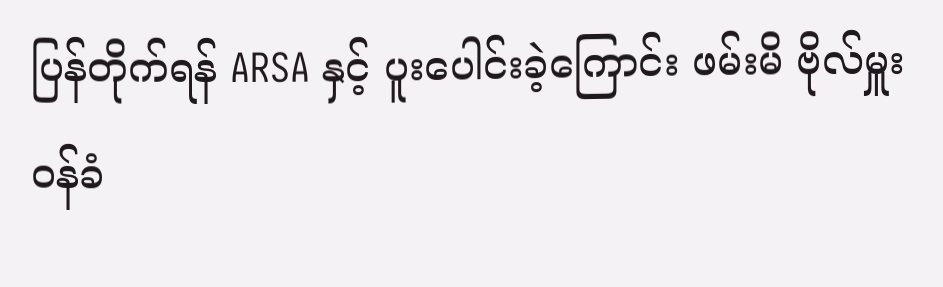ပြန်တိုက်ရန် ARSA နှင့် ပူးပေါင်းခဲ့ကြောင်း ဖမ်းမိ ဗိုလ်မှူး ဝန်ခံ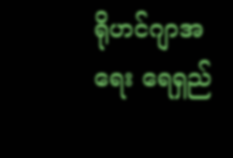ရိုဟင်ဂျာအရေး ရေရှည်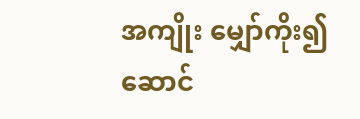အကျိုး မျှော်ကိုး၍ ဆောင်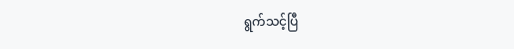ရွက်သင့်ပြီ